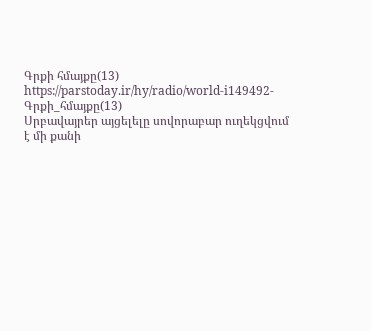Գրքի հմայքը(13)
https://parstoday.ir/hy/radio/world-i149492-Գրքի_հմայքը(13)
Սրբավայրեր այցելելը սովորաբար ուղեկցվում է մի քանի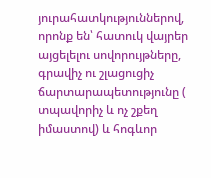յուրահատկություններով, որոնք են՝ հատուկ վայրեր այցելելու սովորույթները, գրավիչ ու շլացուցիչ ճարտարապետությունը ( տպավորիչ և ոչ շքեղ իմաստով) և հոգևոր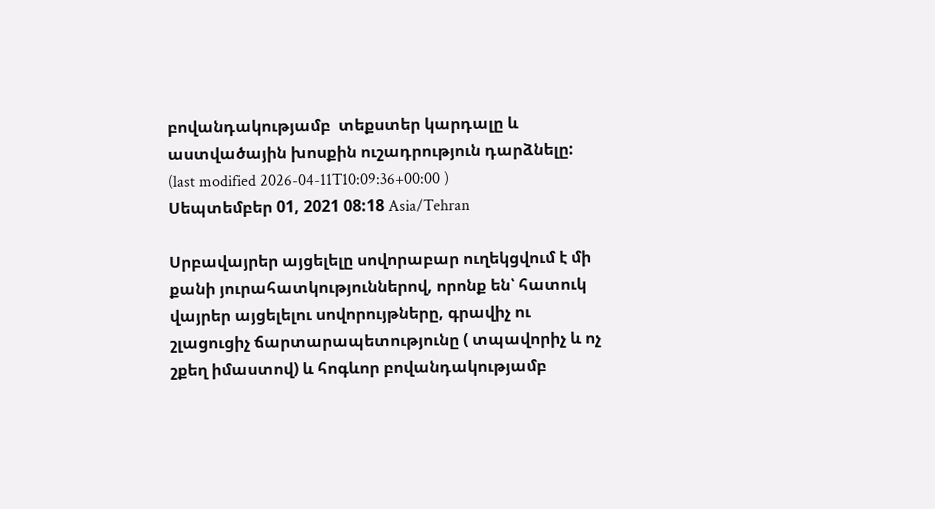բովանդակությամբ  տեքստեր կարդալը և աստվածային խոսքին ուշադրություն դարձնելը:
(last modified 2026-04-11T10:09:36+00:00 )
Սեպտեմբեր 01, 2021 08:18 Asia/Tehran

Սրբավայրեր այցելելը սովորաբար ուղեկցվում է մի քանի յուրահատկություններով, որոնք են՝ հատուկ վայրեր այցելելու սովորույթները, գրավիչ ու շլացուցիչ ճարտարապետությունը ( տպավորիչ և ոչ շքեղ իմաստով) և հոգևոր բովանդակությամբ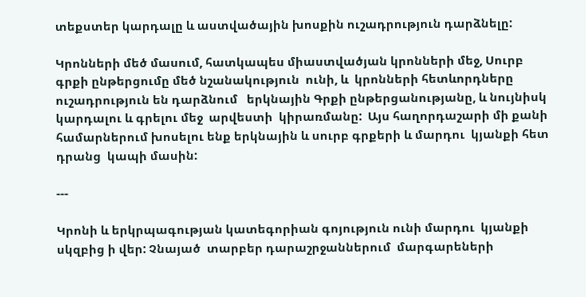տեքստեր կարդալը և աստվածային խոսքին ուշադրություն դարձնելը:

Կրոնների մեծ մասում, հատկապես միաստվածյան կրոնների մեջ, Սուրբ գրքի ընթերցումը մեծ նշանակություն  ունի, և  կրոնների հետևորդները ուշադրություն են դարձնում   երկնային Գրքի ընթերցանությանը, և նույնիսկ կարդալու և գրելու մեջ  արվեստի  կիրառմանը:  Այս հաղորդաշարի մի քանի համարներում խոսելու ենք երկնային և սուրբ գրքերի և մարդու  կյանքի հետ  դրանց  կապի մասին:

---

Կրոնի և երկրպագության կատեգորիան գոյություն ունի մարդու  կյանքի սկզբից ի վեր: Չնայած  տարբեր դարաշրջաններում  մարգարեների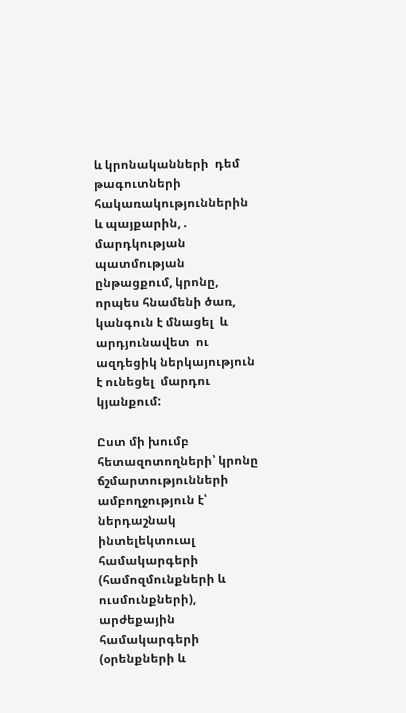և կրոնականների  դեմ   թագուտների հակառակություններին և պայքարին, . մարդկության պատմության ընթացքում, կրոնը,  որպես հնամենի ծառ, կանգուն է մնացել  և արդյունավետ  ու ազդեցիկ ներկայություն է ունեցել  մարդու  կյանքում:

Ըստ մի խումբ  հետազոտողների՝ կրոնը ճշմարտությունների ամբողջություն է՝ ներդաշնակ ինտելեկտուալ համակարգերի (համոզմունքների և ուսմունքների), արժեքային համակարգերի (օրենքների և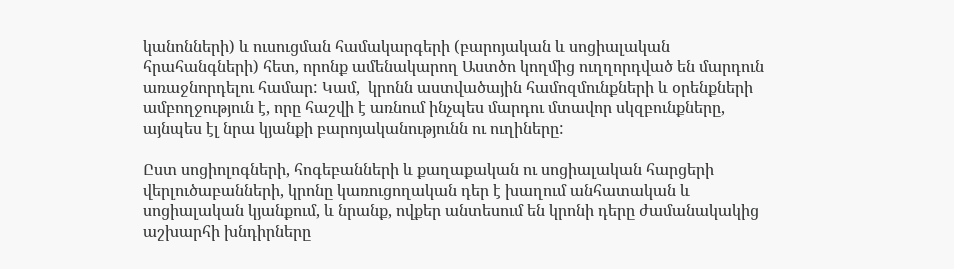կանոնների) և ուսուցման համակարգերի (բարոյական և սոցիալական հրահանգների) հետ, որոնք ամենակարող Աստծո կողմից ուղղորդված են մարդուն առաջնորդելու համար: Կամ,  կրոնն աստվածային համոզմունքների և օրենքների ամբողջություն է, որը հաշվի է առնում ինչպես մարդու մտավոր սկզբունքները, այնպես էլ նրա կյանքի բարոյականությունն ու ուղիները:

Ըստ սոցիոլոգների, հոգեբանների և քաղաքական ու սոցիալական հարցերի վերլուծաբանների, կրոնը կառուցողական դեր է խաղում անհատական և սոցիալական կյանքում, և նրանք, ովքեր անտեսում են կրոնի դերը ժամանակակից աշխարհի խնդիրները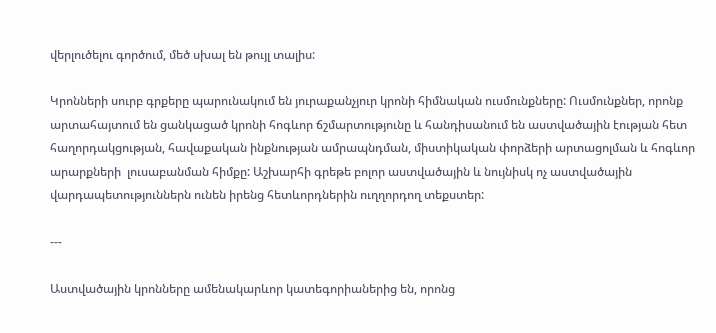վերլուծելու գործում, մեծ սխալ են թույլ տալիս:

Կրոնների սուրբ գրքերը պարունակում են յուրաքանչյուր կրոնի հիմնական ուսմունքները: Ուսմունքներ, որոնք արտահայտում են ցանկացած կրոնի հոգևոր ճշմարտությունը և հանդիսանում են աստվածային էության հետ հաղորդակցության, հավաքական ինքնության ամրապնդման, միստիկական փորձերի արտացոլման և հոգևոր արարքների  լուսաբանման հիմքը: Աշխարհի գրեթե բոլոր աստվածային և նույնիսկ ոչ աստվածային վարդապետություններն ունեն իրենց հետևորդներին ուղղորդող տեքստեր:

---

Աստվածային կրոնները ամենակարևոր կատեգորիաներից են, որոնց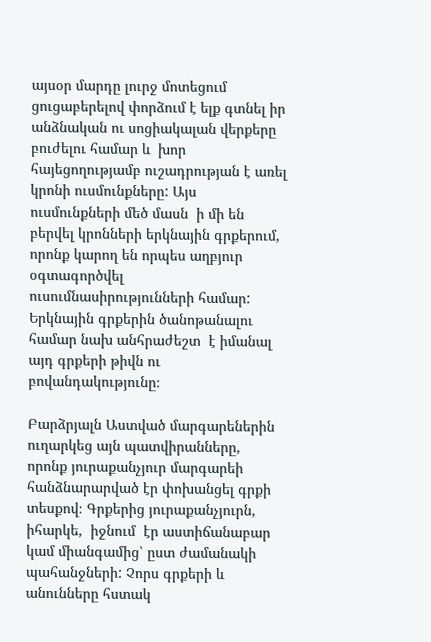այսօր մարդը լուրջ մոտեցում ցուցաբերելով փորձում է ելք գտնել իր անձնական ու սոցիակալան վերքերը բուժելու համար և  խոր հայեցողությամբ ուշադրության է առել կրոնի ուսմունքները: Այս ուսմունքների մեծ մասն  ի մի են բերվել կրոնների երկնային գրքերում, որոնք կարող են որպես աղբյուր օգտագործվել ուսումնասիրությունների համար: Երկնային գրքերին ծանոթանալու համար նախ անհրաժեշտ  է իմանալ  այդ գրքերի թիվն ու բովանդակությունը։

Բարձրյալն Աստված մարգարեներին ուղարկեց այն պատվիրանները, որոնք յուրաքանչյուր մարգարեի հանձնարարված էր փոխանցել գրքի տեսքով։ Գրքերից յուրաքանչյուրն, իհարկե,  իջնում  էր աստիճանաբար կամ միանգամից՝ ըստ ժամանակի պահանջների: Չորս գրքերի և անունները հստակ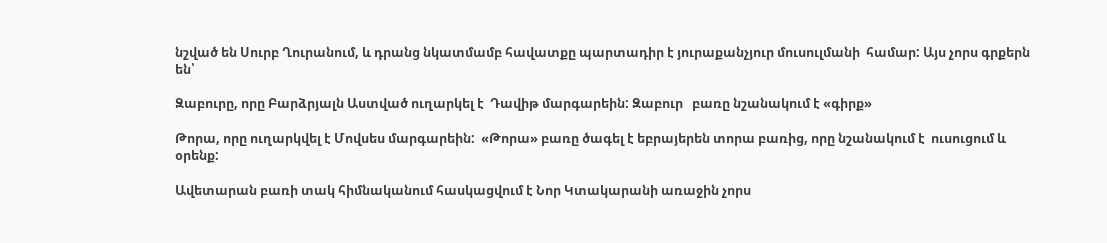նշված են Սուրբ Ղուրանում, և դրանց նկատմամբ հավատքը պարտադիր է յուրաքանչյուր մուսուլմանի  համար: Այս չորս գրքերն են՝

Զաբուրը, որը Բարձրյալն Աստված ուղարկել է  Դավիթ մարգարեին: Զաբուր   բառը նշանակում է «գիրք»

Թորա, որը ուղարկվել է Մովսես մարգարեին:  «Թորա» բառը ծագել է եբրայերեն տորա բառից, որը նշանակում է  ուսուցում և  օրենք:

Ավետարան բառի տակ հիմնականում հասկացվում է Նոր Կտակարանի առաջին չորս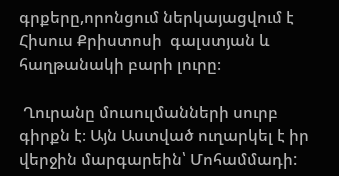գրքերը,որոնցում ներկայացվում է Հիսուս Քրիստոսի  գալստյան և հաղթանակի բարի լուրը։

 Ղուրանը մուսուլմանների սուրբ գիրքն է։ Այն Աստված ուղարկել է իր վերջին մարգարեին՝ Մոհամմադի: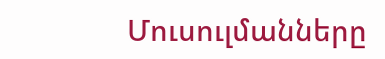Մուսուլմանները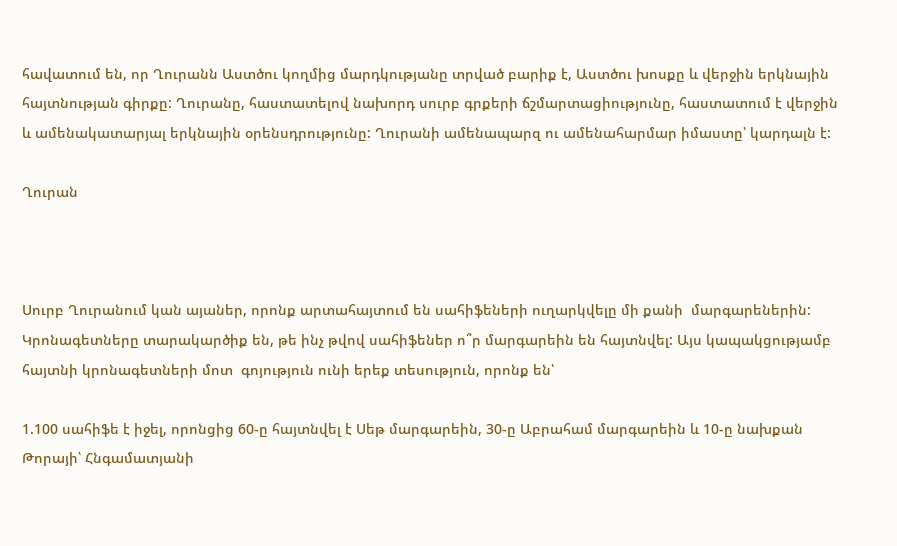հավատում են, որ Ղուրանն Աստծու կողմից մարդկությանը տրված բարիք է, Աստծու խոսքը և վերջին երկնային հայտնության գիրքը: Ղուրանը, հաստատելով նախորդ սուրբ գրքերի ճշմարտացիությունը, հաստատում է վերջին և ամենակատարյալ երկնային օրենսդրությունը: Ղուրանի ամենապարզ ու ամենահարմար իմաստը՝ կարդալն է:

Ղուրան



Սուրբ Ղուրանում կան այաներ, որոնք արտահայտում են սահիֆեների ուղարկվելը մի քանի  մարգարեներին: Կրոնագետները տարակարծիք են, թե ինչ թվով սահիֆեներ ո՞ր մարգարեին են հայտնվել: Այս կապակցությամբ հայտնի կրոնագետների մոտ  գոյություն ունի երեք տեսություն, որոնք են՝

1.100 սահիֆե է իջել, որոնցից 60-ը հայտնվել է Սեթ մարգարեին, 30-ը Աբրահամ մարգարեին և 10-ը նախքան Թորայի՝ Հնգամատյանի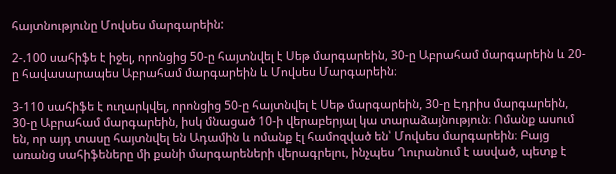հայտնությունը Մովսես մարգարեին:

2-.100 սահիֆե է իջել, որոնցից 50-ը հայտնվել է Սեթ մարգարեին, 30-ը Աբրահամ մարգարեին և 20-ը հավասարապես Աբրահամ մարգարեին և Մովսես Մարգարեին։

3-110 սահիֆե է ուղարկվել, որոնցից 50-ը հայտնվել է Սեթ մարգարեին, 30-ը Էդրիս մարգարեին, 30-ը Աբրահամ մարգարեին, իսկ մնացած 10-ի վերաբերյալ կա տարաձայնություն։ Ոմանք ասում են, որ այդ տասը հայտնվել են Ադամին և ոմանք էլ համոզված են՝ Մովսես մարգարեին։ Բայց առանց սահիֆեները մի քանի մարգարեների վերագրելու, ինչպես Ղուրանում է ասված, պետք է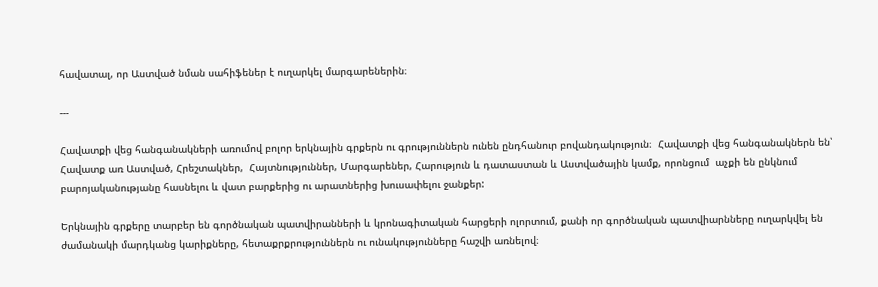հավատալ, որ Աստված նման սահիֆեներ է ուղարկել մարգարեներին։

---

Հավատքի վեց հանգանակների առումով բոլոր երկնային գրքերն ու գրություններն ունեն ընդհանուր բովանդակություն։  Հավատքի վեց հանգանակներն են՝ Հավատք առ Աստված, Հրեշտակներ,  Հայտնություններ, Մարգարեներ, Հարություն և դատաստան և Աստվածային կամք, որոնցում  աչքի են ընկնում բարոյականությանը հասնելու և վատ բարքերից ու արատներից խուսափելու ջանքեր:

Երկնային գրքերը տարբեր են գործնական պատվիրանների և կրոնագիտական հարցերի ոլորտում, քանի որ գործնական պատվիարնները ուղարկվել են  ժամանակի մարդկանց կարիքները, հետաքրքրություններն ու ունակությունները հաշվի առնելով։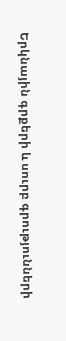Երկնային գրքերի և սուրբ գրությունների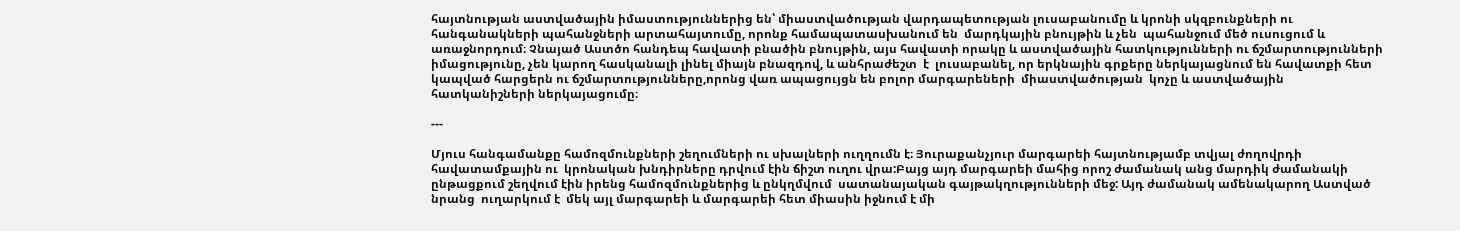հայտնության աստվածային իմաստություններից են՝ միաստվածության վարդապետության լուսաբանումը և կրոնի սկզբունքների ու հանգանակների պահանջների արտահայտումը, որոնք համապատասխանում են  մարդկային բնույթին և չեն  պահանջում մեծ ուսուցում և  առաջնորդում։ Չնայած Աստծո հանդեպ հավատի բնածին բնույթին, այս հավատի որակը և աստվածային հատկությունների ու ճշմարտությունների իմացությունը, չեն կարող հասկանալի լինել միայն բնազդով, և անհրաժեշտ  է  լուսաբանել, որ երկնային գրքերը ներկայացնում են հավատքի հետ կապված հարցերն ու ճշմարտությունները,որոնց վառ ապացույցն են բոլոր մարգարեների  միաստվածության  կոչը և աստվածային հատկանիշների ներկայացումը։

---

Մյուս հանգամանքը համոզմունքների շեղումների ու սխալների ուղղումն է։ Յուրաքանչյուր մարգարեի հայտնությամբ տվյալ ժողովրդի հավատամքային ու  կրոնական խնդիրները դրվում էին ճիշտ ուղու վրա:Բայց այդ մարգարեի մահից որոշ ժամանակ անց մարդիկ ժամանակի ընթացքում շեղվում էին իրենց համոզմունքներից և ընկղմվում  սատանայական գայթակղությունների մեջ: Այդ ժամանակ ամենակարող Աստված նրանց  ուղարկում է  մեկ այլ մարգարեի և մարգարեի հետ միասին իջնում է մի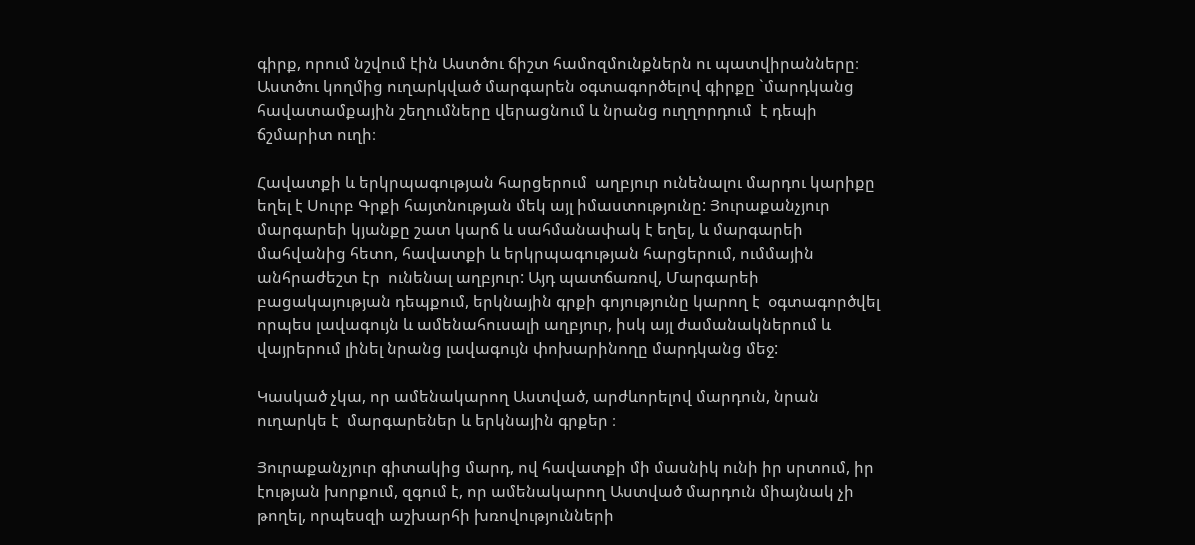գիրք, որում նշվում էին Աստծու ճիշտ համոզմունքներն ու պատվիրանները։  Աստծու կողմից ուղարկված մարգարեն օգտագործելով գիրքը `մարդկանց հավատամքային շեղումները վերացնում և նրանց ուղղորդում  է դեպի ճշմարիտ ուղի։

Հավատքի և երկրպագության հարցերում  աղբյուր ունենալու մարդու կարիքը եղել է Սուրբ Գրքի հայտնության մեկ այլ իմաստությունը: Յուրաքանչյուր մարգարեի կյանքը շատ կարճ և սահմանափակ է եղել, և մարգարեի մահվանից հետո, հավատքի և երկրպագության հարցերում, ումմային  անհրաժեշտ էր  ունենալ աղբյուր: Այդ պատճառով, Մարգարեի բացակայության դեպքում, երկնային գրքի գոյությունը կարող է  օգտագործվել որպես լավագույն և ամենահուսալի աղբյուր, իսկ այլ ժամանակներում և վայրերում լինել նրանց լավագույն փոխարինողը մարդկանց մեջ:

Կասկած չկա, որ ամենակարող Աստված, արժևորելով մարդուն, նրան ուղարկե է  մարգարեներ և երկնային գրքեր ։

Յուրաքանչյուր գիտակից մարդ, ով հավատքի մի մասնիկ ունի իր սրտում, իր էության խորքում, զգում է, որ ամենակարող Աստված մարդուն միայնակ չի թողել, որպեսզի աշխարհի խռովությունների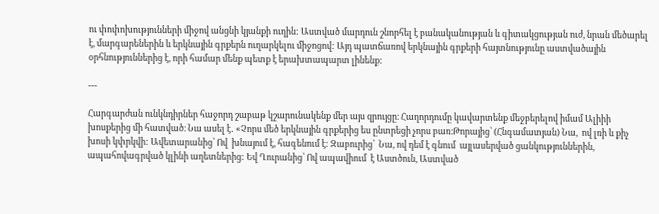ու փոփոխությունների միջով անցնի կյանքի ուղին: Աստված մարդուն շնորհել է բանականության և գիտակցության ուժ, նրան մեծարել է, մարգարեներին և երկնային գրքերն ուղարկելու միջոցով: Այդ պատճառով երկնային գրքերի հայտնությունը աստվածային օրհնություններից է, որի համար մենք պետք է երախտապարտ լինենք:

---

Հարգարժան ունկնդիրներ հաջորդ շաբաթ կշարունակենք մեր այս զրույցը։ Հաղորդումը կավարտենք մեջբերելով իմամ Ալիիի խոսքերից մի հատված։ Նա ասել է․ «Չորս մեծ երկնային գրքերից ես ընտրեցի չորս բառ։Թորայից՝ (Հնգամատյան) Նա,  ով լռի և քիչ խոսի կփրկվի: Ավետարանից՝ Ով  խնայում է, հագենում է: Զաբուրից՝  Նա, ով դեմ է գնում  այլասերված ցանկություններին, ապահովագրված կլինի աղետներից: Եվ Ղուրանից՝ Ով ապավիում  է Աստծուն, Աստված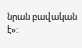նրան բավական է»: